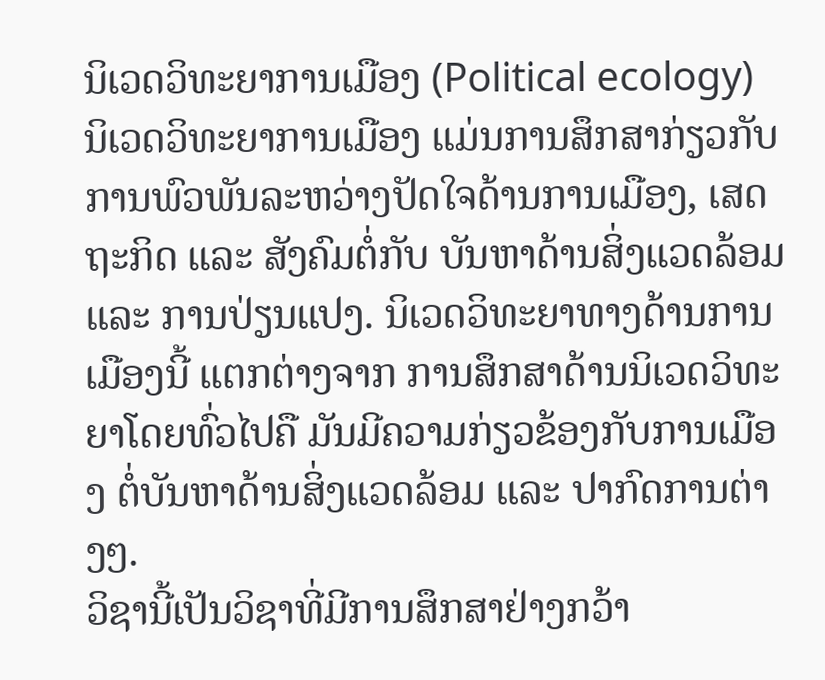ນິເວດວິທະຍາການເມືອງ (Political ecology)
ນິເວດວິທະຍາການເມືອງ ແມ່ນການສຶກສາກ່ຽວກັບການພົວພັນລະຫວ່າງປັດໃຈດ້ານການເມືອງ, ເສດຖະກິດ ແລະ ສັງຄົມຕໍ່ກັບ ບັນຫາດ້ານສິ່ງແວດລ້ອມ ແລະ ການປ່ຽນແປງ. ນິເວດວິທະຍາທາງດ້ານການເມືອງນີ້ ແຕກຕ່າງຈາກ ການສຶກສາດ້ານນິເວດວິທະຍາໂດຍທົ່ວໄປຄື ມັນມີຄວາມກ່ຽວຂ້ອງກັບການເມືອງ ຕໍ່ບັນຫາດ້ານສິ່ງແວດລ້ອມ ແລະ ປາກົດການຕ່າງໆ.
ວິຊານີ້ເປັນວິຊາທີ່ມີການສຶກສາຢ່າງກວ້າ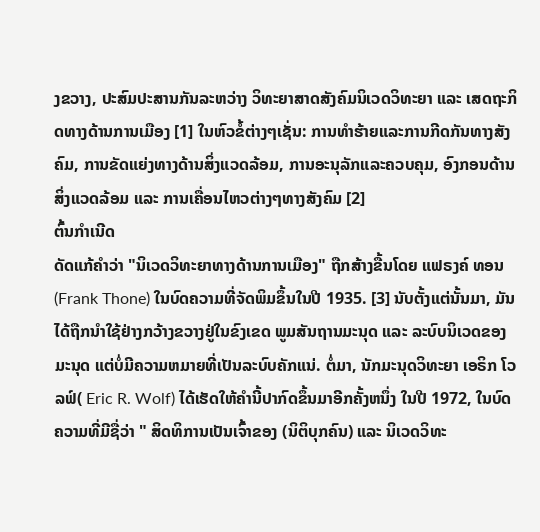ງຂວາງ, ປະສົມປະສານກັນລະຫວ່າງ ວິທະຍາສາດສັງຄົມນິເວດວິທະຍາ ແລະ ເສດຖະກິດທາງດ້ານການເມືອງ [1] ໃນຫົວຂໍ້ຕ່າງໆເຊັ່ນ: ການທຳຮ້າຍແລະການກີດກັນທາງສັງຄົມ, ການຂັດແຍ່ງທາງດ້ານສິ່ງແວດລ້ອມ, ການອະນຸລັກແລະຄວບຄຸມ, ອົງກອນດ້ານສິ່ງແວດລ້ອມ ແລະ ການເຄື່ອນໄຫວຕ່າງໆທາງສັງຄົມ [2]
ຕົ້ນກໍາເນີດ
ດັດແກ້ຄໍາວ່າ "ນິເວດວິທະຍາທາງດ້ານການເມືອງ" ຖືກສ້າງຂື້ນໂດຍ ແຟຣງຄ໌ ທອນ (Frank Thone) ໃນບົດຄວາມທີ່ຈັດພິມຂຶ້ນໃນປີ 1935. [3] ນັບຕັ້ງແຕ່ນັ້ນມາ, ມັນໄດ້ຖືກນໍາໃຊ້ຢ່າງກວ້າງຂວາງຢູ່ໃນຂົງເຂດ ພູມສັນຖານມະນຸດ ແລະ ລະບົບນິເວດຂອງມະນຸດ ແຕ່ບໍ່ມີຄວາມຫມາຍທີ່ເປັນລະບົບຄັກແນ່. ຕໍ່ມາ, ນັກມະນຸດວິທະຍາ ເອຣິກ ໂວລຟ໌( Eric R. Wolf) ໄດ້ເຮັດໃຫ້ຄຳນີ້ປາກົດຂຶ້ນມາອີກຄັ້ງຫນຶ່ງ ໃນປີ 1972, ໃນບົດຄວາມທີ່ມີຊື່ວ່າ " ສິດທິການເປັນເຈົ້າຂອງ (ນິຕິບຸກຄົນ) ແລະ ນິເວດວິທະ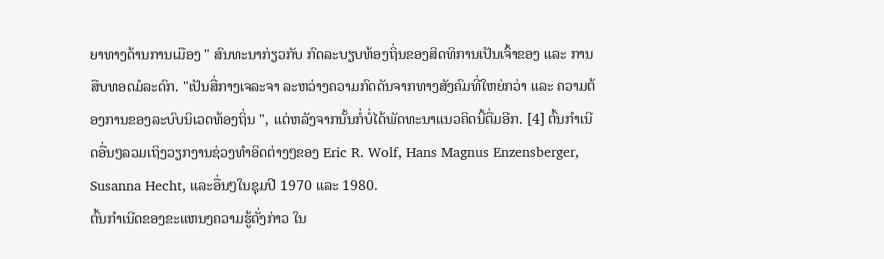ຍາທາງດ້ານການເມືອງ " ສົນທະນາກ່ຽວກັບ ກົດລະບຽບທ້ອງຖິ່ນຂອງສິດທິການເປັນເຈົ້າຂອງ ແລະ ການສືບທອດມໍລະດົກ. "ເປັນສື່ກາງເຈລະຈາ ລະຫວ່າງຄວາມກົດດັນຈາກທາງສັງຄົມທີ່ໃຫຍ່ກວ່າ ແລະ ຄວາມຕ້ອງການຂອງລະບົບນິເວດທ້ອງຖິ່ນ ", ແຕ່ຫລັງຈາກນັ້ນກໍ່ບໍ່ໄດ້ພັດທະນາແນວຄິດນີ້ຕື່ມອີກ. [4] ຕົ້ນກໍາເນີດອື່ນໆລວມເຖິງວຽກງານຊ່ວງທຳອິດຕ່າງໆຂອງ Eric R. Wolf, Hans Magnus Enzensberger, Susanna Hecht, ແລະອື່ນໆໃນຊຸມປີ 1970 ແລະ 1980.
ຕົ້ນກໍາເນີດຂອງຂະແຫນງຄວາມຮູ້ດັ່ງກ່າວ ໃນ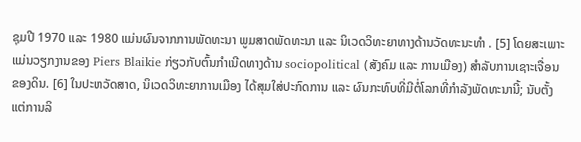ຊຸມປີ 1970 ແລະ 1980 ແມ່ນຜົນຈາກການພັດທະນາ ພູມສາດພັດທະນາ ແລະ ນິເວດວິທະຍາທາງດ້ານວັດທະນະທໍາ . [5] ໂດຍສະເພາະແມ່ນວຽກງານຂອງ Piers Blaikie ກ່ຽວກັບຕົ້ນກໍາເນີດທາງດ້ານ sociopolitical (ສັງຄົມ ແລະ ການເມືອງ) ສຳລັບການເຊາະເຈື່ອນຂອງດິນ. [6] ໃນປະຫວັດສາດ, ນິເວດວິທະຍາການເມືອງ ໄດ້ສຸມໃສ່ປະກົດການ ແລະ ຜົນກະທົບທີ່ມີຕໍ່ໂລກທີ່ກຳລັງພັດທະນານີ້; ນັບຕັ້ງແຕ່ການລິ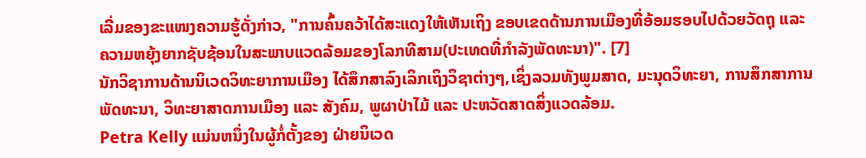ເລີ່ມຂອງຂະແໜງຄວາມຮູ້ດັ່ງກ່າວ, "ການຄົ້ນຄວ້າໄດ້ສະແດງໃຫ້ເຫັນເຖິງ ຂອບເຂດດ້ານການເມືອງທີ່ອ້ອມຮອບໄປດ້ວຍວັດຖຸ ແລະ ຄວາມຫຍຸ້ງຍາກຊັບຊ້ອນໃນສະພາບແວດລ້ອມຂອງໂລກທີສາມ(ປະເທດທີ່ກຳລັງພັດທະນາ)". [7]
ນັກວິຊາການດ້ານນິເວດວິທະຍາການເມືອງ ໄດ້ສຶກສາລົງເລິກເຖິງວິຊາຕ່າງໆ,ເຊິ່ງລວມທັງພູມສາດ, ມະນຸດວິທະຍາ, ການສຶກສາການພັດທະນາ, ວິທະຍາສາດການເມືອງ ແລະ ສັງຄົມ, ພູຜາປ່າໄມ້ ແລະ ປະຫວັດສາດສິ່ງແວດລ້ອມ.
Petra Kelly ແມ່ນຫນຶ່ງໃນຜູ້ກໍ່ຕັ້ງຂອງ ຝ່າຍນິເວດ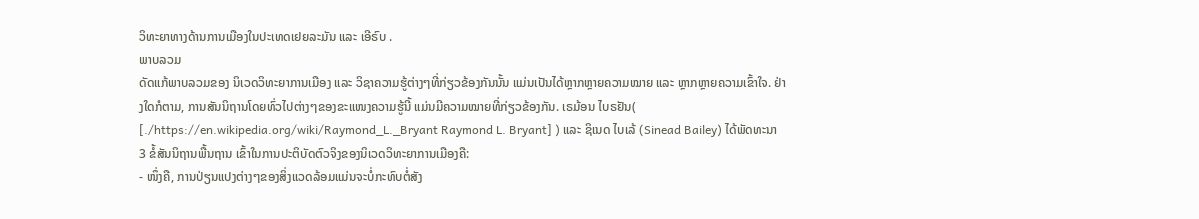ວິທະຍາທາງດ້ານການເມືອງໃນປະເທດເຢຍລະມັນ ແລະ ເອີຣົບ .
ພາບລວມ
ດັດແກ້ພາບລວມຂອງ ນິເວດວິທະຍາການເມືອງ ແລະ ວິຊາຄວາມຮູ້ຕ່າງໆທີ່ກ່ຽວຂ້ອງກັນນັ້ນ ແມ່ນເປັນໄດ້ຫຼາກຫຼາຍຄວາມໝາຍ ແລະ ຫຼາກຫຼາຍຄວາມເຂົ້າໃຈ. ຢ່າງໃດກໍຕາມ, ການສັນນິຖານໂດຍທົ່ວໄປຕ່າງໆຂອງຂະແໜງຄວາມຮູ້ນີ້ ແມ່ນມີຄວາມໝາຍທີ່ກ່ຽວຂ້ອງກັນ. ເຣມ້ອນ ໄບຣຢັນ( [./https://en.wikipedia.org/wiki/Raymond_L._Bryant Raymond L. Bryant] ) ແລະ ຊິເນດ ໄບເລ້ (Sinead Bailey) ໄດ້ພັດທະນາ 3 ຂໍ້ສັນນິຖານພື້ນຖານ ເຂົ້າໃນການປະຕິບັດຕົວຈິງຂອງນິເວດວິທະຍາການເມືອງຄື:
- ໜຶ່ງຄື, ການປ່ຽນແປງຕ່າງໆຂອງສິ່ງແວດລ້ອມແມ່ນຈະບໍ່ກະທົບຕໍ່ສັງ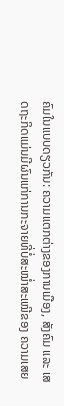ຄົມໃນແບບດຽວກັນ: ຄວາມແຕກຕ່າງຂອງການເມືອງ, ສັງຄົມ ແລະ ເສດຖະກິດແມ່ນມີຜົນແກ່ການກະຈາຍທີ່ບໍ່ສະໝ່ຳສະເໝີຂອງ ຄວາມເສຍ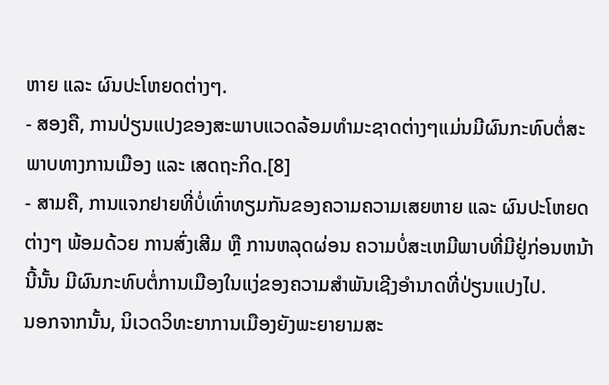ຫາຍ ແລະ ຜົນປະໂຫຍດຕ່າງໆ.
- ສອງຄື, ການປ່ຽນແປງຂອງສະພາບແວດລ້ອມທຳມະຊາດຕ່າງໆແມ່ນມີຜົນກະທົບຕໍ່ສະພາບທາງການເມືອງ ແລະ ເສດຖະກິດ.[8]
- ສາມຄື, ການແຈກຢາຍທີ່ບໍ່ເທົ່າທຽມກັນຂອງຄວາມຄວາມເສຍຫາຍ ແລະ ຜົນປະໂຫຍດຕ່າງໆ ພ້ອມດ້ວຍ ການສົ່ງເສີມ ຫຼື ການຫລຸດຜ່ອນ ຄວາມບໍ່ສະເຫມີພາບທີ່ມີຢູ່ກ່ອນຫນ້ານີ້ນັ້ນ ມີຜົນກະທົບຕໍ່ການເມືອງໃນແງ່ຂອງຄວາມສຳພັນເຊີງອຳນາດທີ່ປ່ຽນແປງໄປ.
ນອກຈາກນັ້ນ, ນິເວດວິທະຍາການເມືອງຍັງພະຍາຍາມສະ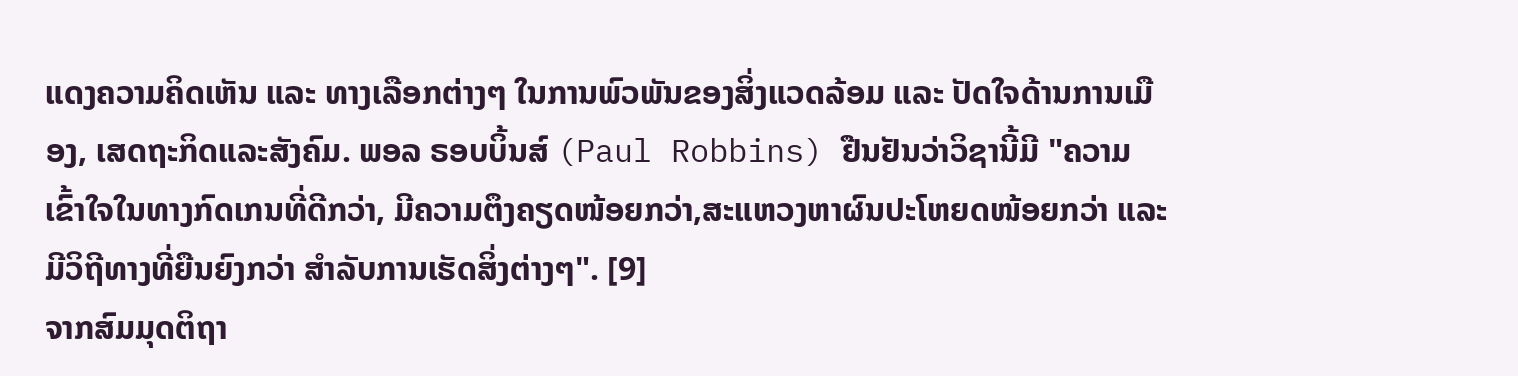ແດງຄວາມຄິດເຫັນ ແລະ ທາງເລືອກຕ່າງໆ ໃນການພົວພັນຂອງສິ່ງແວດລ້ອມ ແລະ ປັດໃຈດ້ານການເມືອງ, ເສດຖະກິດແລະສັງຄົມ. ພອລ ຣອບບິ້ນສ໌ (Paul Robbins) ຢືນຢັນວ່າວິຊານີ້ມີ "ຄວາມເຂົ້າໃຈໃນທາງກົດເກນທີ່ດີກວ່າ, ມີຄວາມຕຶງຄຽດໜ້ອຍກວ່າ,ສະແຫວງຫາຜົນປະໂຫຍດໜ້ອຍກວ່າ ແລະ ມີວິຖີທາງທີ່ຍືນຍົງກວ່າ ສຳລັບການເຮັດສິ່ງຕ່າງໆ". [9]
ຈາກສົມມຸດຕິຖາ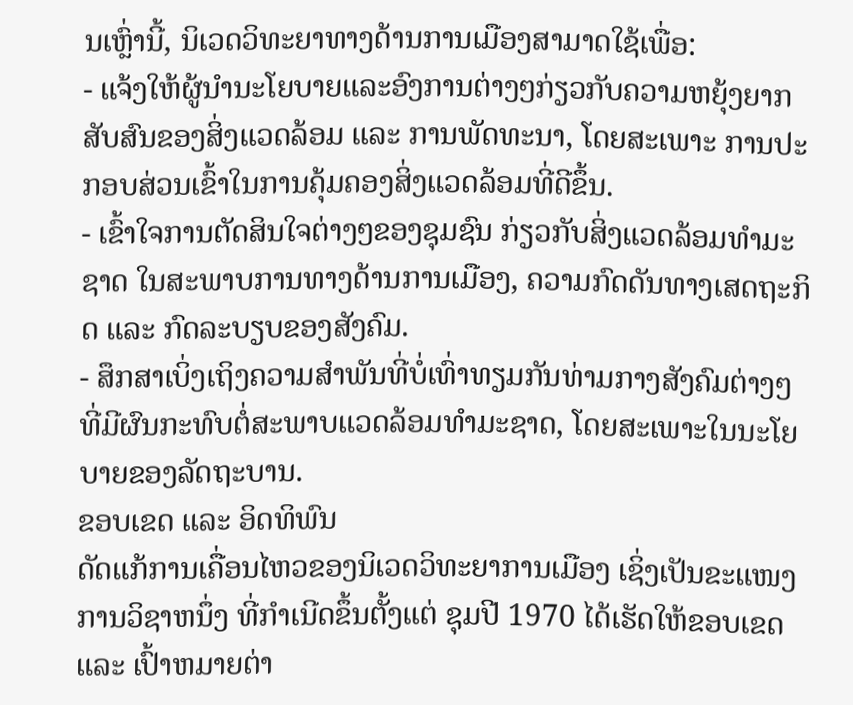ນເຫຼົ່ານີ້, ນິເວດວິທະຍາທາງດ້ານການເມືອງສາມາດໃຊ້ເພື່ອ:
- ແຈ້ງໃຫ້ຜູ້ນໍານະໂຍບາຍແລະອົງການຕ່າງໆກ່ຽວກັບຄວາມຫຍຸ້ງຍາກສັບສົນຂອງສິ່ງແວດລ້ອມ ແລະ ການພັດທະນາ, ໂດຍສະເພາະ ການປະກອບສ່ວນເຂົ້າໃນການຄຸ້ມຄອງສິ່ງແວດລ້ອມທີ່ດີຂຶ້ນ.
- ເຂົ້າໃຈການຕັດສິນໃຈຕ່າງໆຂອງຊຸມຊົນ ກ່ຽວກັບສິ່ງແວດລ້ອມທໍາມະຊາດ ໃນສະພາບການທາງດ້ານການເມືອງ, ຄວາມກົດດັນທາງເສດຖະກິດ ແລະ ກົດລະບຽບຂອງສັງຄົມ.
- ສຶກສາເບິ່ງເຖິງຄວາມສໍາພັນທີ່ບໍ່ເທົ່າທຽມກັນທ່າມກາງສັງຄົມຕ່າງໆ ທີ່ມີຜົນກະທົບຕໍ່ສະພາບແວດລ້ອມທໍາມະຊາດ, ໂດຍສະເພາະໃນນະໂຍບາຍຂອງລັດຖະບານ.
ຂອບເຂດ ແລະ ອິດທິພົນ
ດັດແກ້ການເຄື່ອນໄຫວຂອງນິເວດວິທະຍາການເມືອງ ເຊິ່ງເປັນຂະແໜງການວິຊາຫນຶ່ງ ທີ່ກຳເນີດຂຶ້ນຕັ້ງແຕ່ ຊຸມປີ 1970 ໄດ້ເຮັດໃຫ້ຂອບເຂດ ແລະ ເປົ້າຫມາຍຕ່າ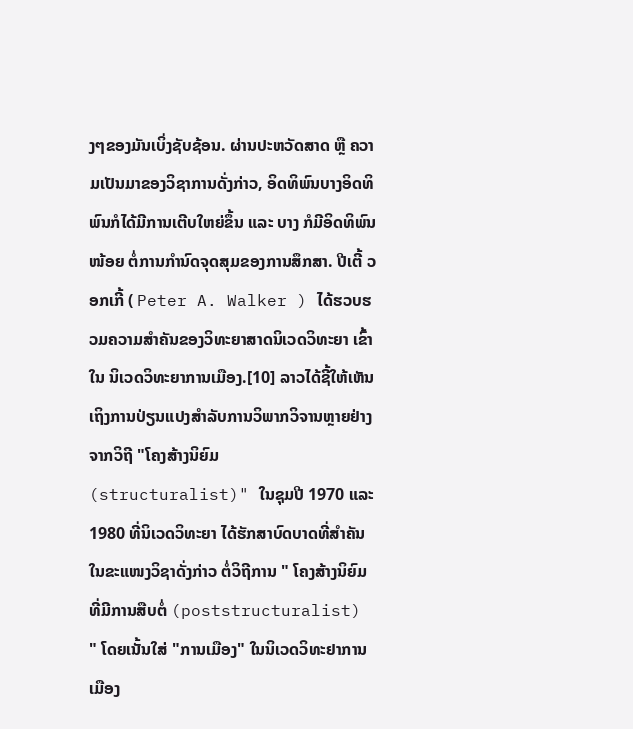ງໆຂອງມັນເບິ່ງຊັບຊ້ອນ. ຜ່ານປະຫວັດສາດ ຫຼື ຄວາມເປັນມາຂອງວິຊາການດັ່ງກ່າວ, ອິດທິພົນບາງອິດທິພົນກໍໄດ້ມີການເຕີບໃຫຍ່ຂຶ້ນ ແລະ ບາງ ກໍມີອິດທິພົນໜ້ອຍ ຕໍ່ການກໍານົດຈຸດສຸມຂອງການສຶກສາ. ປີເຕີ້ ວອກເກີ້ ( Peter A. Walker ) ໄດ້ຮວບຮວມຄວາມສໍາຄັນຂອງວິທະຍາສາດນິເວດວິທະຍາ ເຂົ້າໃນ ນິເວດວິທະຍາການເມືອງ.[10] ລາວໄດ້ຊີ້ໃຫ້ເຫັນເຖິງການປ່ຽນແປງສໍາລັບການວິພາກວິຈານຫຼາຍຢ່າງ ຈາກວິຖີ "ໂຄງສ້າງນິຍົມ (structuralist)" ໃນຊຸມປີ 1970 ແລະ 1980 ທີ່ນິເວດວິທະຍາ ໄດ້ຮັກສາບົດບາດທີ່ສໍາຄັນໃນຂະແໜງວິຊາດັ່ງກ່າວ ຕໍ່ວິຖີການ " ໂຄງສ້າງນິຍົມທີ່ມີການສືບຕໍ່ (poststructuralist) " ໂດຍເນັ້ນໃສ່ "ການເມືອງ" ໃນນິເວດວິທະຢາການເມືອງ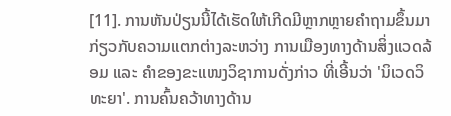[11]. ການຫັນປ່ຽນນີ້ໄດ້ເຮັດໃຫ້ເກີດມີຫຼາກຫຼາຍຄຳຖາມຂຶ້ນມາ ກ່ຽວກັບຄວາມແຕກຕ່າງລະຫວ່າງ ການເມືອງທາງດ້ານສິ່ງແວດລ້ອມ ແລະ ຄຳຂອງຂະແໜງວິຊາການດັ່ງກ່າວ ທີ່ເອີ້ນວ່າ 'ນິເວດວິທະຍາ'. ການຄົ້ນຄວ້າທາງດ້ານ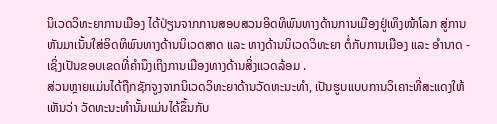ນິເວດວິທະຍາການເມືອງ ໄດ້ປ່ຽນຈາກການສອບສວນອິດທິພົນທາງດ້ານການເມືອງຢູ່ເທິງໜ້າໂລກ ສູ່ການຫັນມາເນັ້ນໃສ່ອິດທິພົນທາງດ້ານນິເວດສາດ ແລະ ທາງດ້ານນິເວດວິທະຍາ ຕໍ່ກັບການເມືອງ ແລະ ອໍານາດ - ເຊິ່ງເປັນຂອບເຂດທີ່ຄຳນຶງເຖິງການເມືອງທາງດ້ານສິ່ງແວດລ້ອມ .
ສ່ວນຫຼາຍແມ່ນໄດ້ຖືກຊັກຈູງຈາກນິເວດວິທະຍາດ້ານວັດທະນະທຳ, ເປັນຮູບແບບການວິເຄາະທີ່ສະແດງໃຫ້ເຫັນວ່າ ວັດທະນະທຳນັ້ນແມ່ນໄດ້ຂຶ້ນກັບ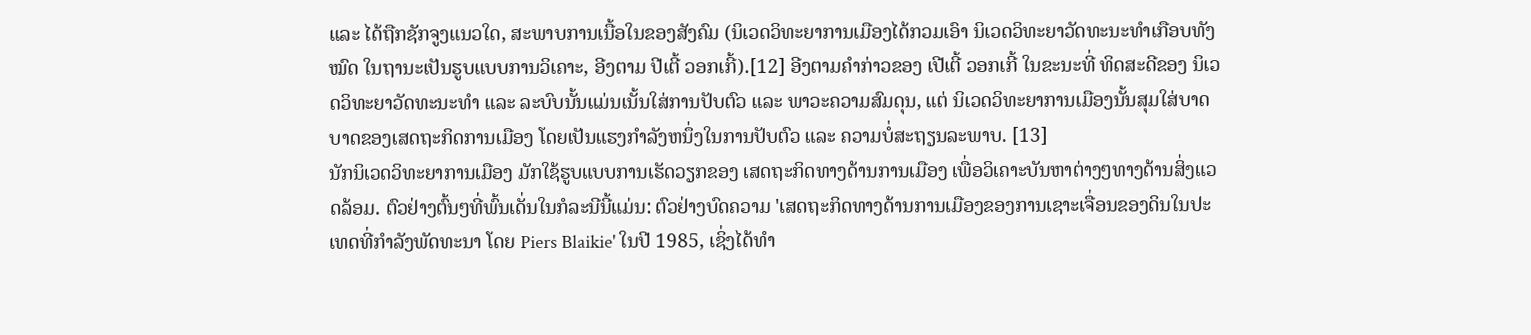ແລະ ໄດ້ຖືກຊັກຈູງແນວໃດ, ສະພາບການເນື້ອໃນຂອງສັງຄົມ (ນິເວດວິທະຍາການເມືອງໄດ້ກວມເອົາ ນິເວດວິທະຍາວັດທະນະທຳເກືອບທັງໝົດ ໃນຖານະເປັນຮູບແບບການວິເຄາະ, ອີງຕາມ ປີເຕີ້ ວອກເກີ້).[12] ອີງຕາມຄຳກ່າວຂອງ ເປີເຕີ້ ວອກເກີ້ ໃນຂະນະທີ່ ທິດສະດີຂອງ ນິເວດວິທະຍາວັດທະນະທຳ ແລະ ລະບົບນັ້ນແມ່ນເນັ້ນໃສ່ການປັບຕົວ ແລະ ພາວະຄວາມສົມດຸນ, ແຕ່ ນິເວດວິທະຍາການເມືອງນັ້ນສຸມໃສ່ບາດບາດຂອງເສດຖະກິດການເມືອງ ໂດຍເປັນແຮງກຳລັງຫນຶ່ງໃນການປັບຕົວ ແລະ ຄວາມບໍ່ສະຖຽນລະພາບ. [13]
ນັກນິເວດວິທະຍາການເມືອງ ມັກໃຊ້ຮູບແບບການເຮັດວຽກຂອງ ເສດຖະກິດທາງດ້ານການເມືອງ ເພື່ອວິເຄາະບັນຫາຕ່າງໆທາງດ້ານສິ່ງແວດລ້ອມ. ຕົວຢ່າງຕົ້ນໆທີ່ພົ້ນເດັ່ນໃນກໍລະນີນີ້ແມ່ນ: ຕົວຢ່າງບົດຄວາມ 'ເສດຖະກິດທາງດ້ານການເມືອງຂອງການເຊາະເຈື່ອນຂອງດິນໃນປະເທດທີ່ກຳລັງພັດທະນາ ໂດຍ Piers Blaikie' ໃນປີ 1985, ເຊິ່ງໄດ້ທຳ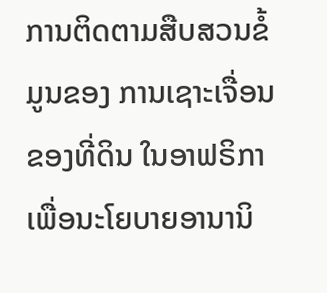ການຕິດຕາມສືບສວນຂໍ້ມູນຂອງ ການເຊາະເຈື່ອນຂອງທີ່ດິນ ໃນອາຟຣິກາ ເພື່ອນະໂຍບາຍອານານິ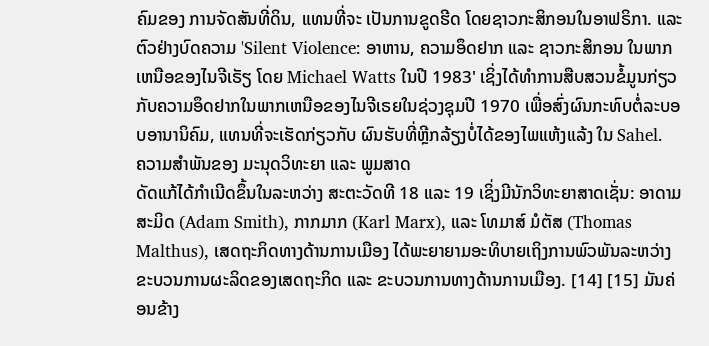ຄົມຂອງ ການຈັດສັນທີ່ດິນ, ແທນທີ່ຈະ ເປັນການຂູດຮີດ ໂດຍຊາວກະສິກອນໃນອາຟຣິກາ. ແລະ ຕົວຢ່າງບົດຄວາມ 'Silent Violence: ອາຫານ, ຄວາມອຶດຢາກ ແລະ ຊາວກະສິກອນ ໃນພາກເຫນືອຂອງໄນຈີເຣັຽ ໂດຍ Michael Watts ໃນປີ 1983' ເຊິ່ງໄດ້ທຳການສືບສວນຂໍ້ມູນກ່ຽວກັບຄວາມອຶດຢາກໃນພາກເຫນືອຂອງໄນຈີເຣຍໃນຊ່ວງຊຸມປີ 1970 ເພື່ອສົ່ງຜົນກະທົບຕໍ່ລະບອບອານານິຄົມ, ແທນທີ່ຈະເຮັດກ່ຽວກັບ ຜົນຮັບທີ່ຫຼີກລ້ຽງບໍ່ໄດ້ຂອງໄພແຫ້ງແລ້ງ ໃນ Sahel.
ຄວາມສໍາພັນຂອງ ມະນຸດວິທະຍາ ແລະ ພູມສາດ
ດັດແກ້ໄດ້ກຳເນີດຂຶ້ນໃນລະຫວ່າງ ສະຕະວັດທີ 18 ແລະ 19 ເຊິ່ງມີນັກວິທະຍາສາດເຊັ່ນ: ອາດາມສະມິດ (Adam Smith), ກາກມາກ (Karl Marx), ແລະ ໂທມາສ໌ ມໍຕັສ (Thomas Malthus), ເສດຖະກິດທາງດ້ານການເມືອງ ໄດ້ພະຍາຍາມອະທິບາຍເຖິງການພົວພັນລະຫວ່າງ ຂະບວນການຜະລິດຂອງເສດຖະກິດ ແລະ ຂະບວນການທາງດ້ານການເມືອງ. [14] [15] ມັນຄ່ອນຂ້າງ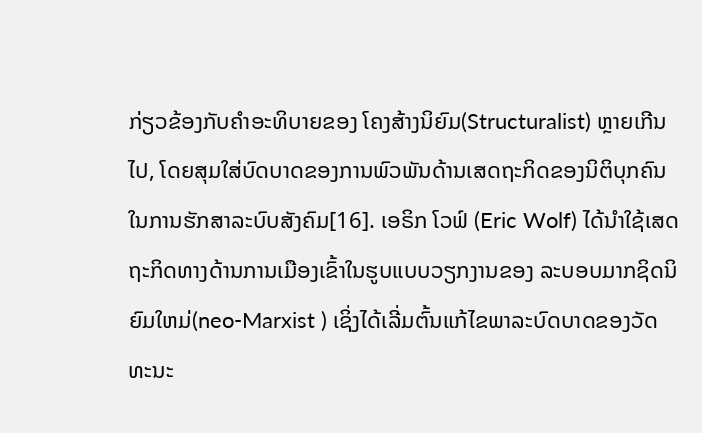ກ່ຽວຂ້ອງກັບຄໍາອະທິບາຍຂອງ ໂຄງສ້າງນິຍົມ(Structuralist) ຫຼາຍເກີນໄປ, ໂດຍສຸມໃສ່ບົດບາດຂອງການພົວພັນດ້ານເສດຖະກິດຂອງນິຕິບຸກຄົນ ໃນການຮັກສາລະບົບສັງຄົມ[16]. ເອຣິກ ໂວຟ໌ (Eric Wolf) ໄດ້ນໍາໃຊ້ເສດຖະກິດທາງດ້ານການເມືອງເຂົ້າໃນຮູບແບບວຽກງານຂອງ ລະບອບມາກຊິດນິຍົມໃຫມ່(neo-Marxist ) ເຊິ່ງໄດ້ເລີ່ມຕົ້ນແກ້ໄຂພາລະບົດບາດຂອງວັດທະນະ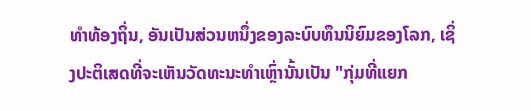ທໍາທ້ອງຖິ່ນ, ອັນເປັນສ່ວນຫນຶ່ງຂອງລະບົບທຶນນິຍົມຂອງໂລກ, ເຊິ່ງປະຕິເສດທີ່ຈະເຫັນວັດທະນະທໍາເຫຼົ່ານັ້ນເປັນ "ກຸ່ມທີ່ແຍກ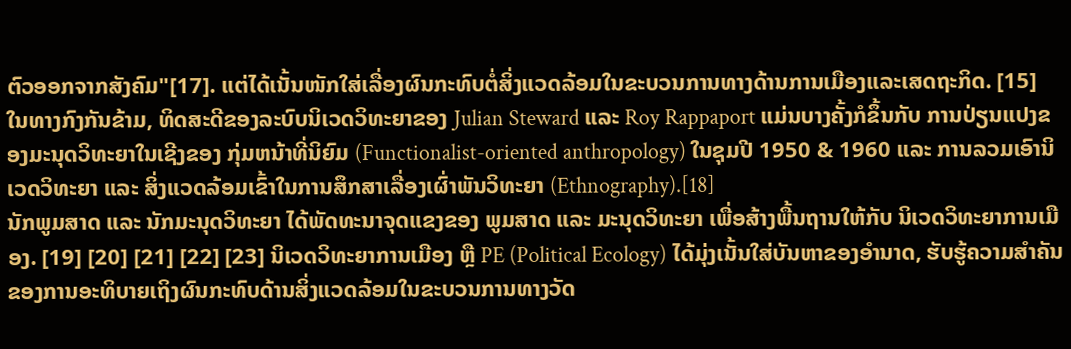ຕົວອອກຈາກສັງຄົມ"[17]. ແຕ່ໄດ້ເນັ້ນໜັກໃສ່ເລື່ອງຜົນກະທົບຕໍ່ສິ່ງແວດລ້ອມໃນຂະບວນການທາງດ້ານການເມືອງແລະເສດຖະກິດ. [15]
ໃນທາງກົງກັນຂ້າມ, ທິດສະດີຂອງລະບົບນິເວດວິທະຍາຂອງ Julian Steward ແລະ Roy Rappaport ແມ່ນບາງຄັ້ງກໍຂຶ້ນກັບ ການປ່ຽນແປງຂອງມະນຸດວິທະຍາໃນເຊີງຂອງ ກຸ່ມຫນ້າທີ່ນິຍົມ (Functionalist-oriented anthropology) ໃນຊຸມປີ 1950 & 1960 ແລະ ການລວມເອົານິເວດວິທະຍາ ແລະ ສິ່ງແວດລ້ອມເຂົ້າໃນການສຶກສາເລື່ອງເຜົ່າພັນວິທະຍາ (Ethnography).[18]
ນັກພູມສາດ ແລະ ນັກມະນຸດວິທະຍາ ໄດ້ພັດທະນາຈຸດແຂງຂອງ ພູມສາດ ແລະ ມະນຸດວິທະຍາ ເພື່ອສ້າງພື້ນຖານໃຫ້ກັບ ນິເວດວິທະຍາການເມືອງ. [19] [20] [21] [22] [23] ນິເວດວິທະຍາການເມືອງ ຫຼື PE (Political Ecology) ໄດ້ມຸ່ງເນັ້ນໃສ່ບັນຫາຂອງອຳນາດ, ຮັບຮູ້ຄວາມສໍາຄັນຂອງການອະທິບາຍເຖິງຜົນກະທົບດ້ານສິ່ງແວດລ້ອມໃນຂະບວນການທາງວັດ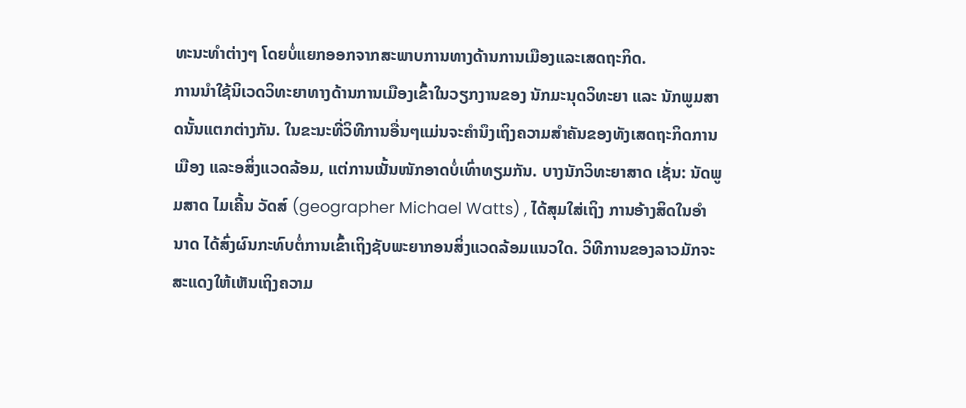ທະນະທໍາຕ່າງໆ ໂດຍບໍ່ແຍກອອກຈາກສະພາບການທາງດ້ານການເມືອງແລະເສດຖະກິດ.
ການນໍາໃຊ້ນິເວດວິທະຍາທາງດ້ານການເມືອງເຂົ້າໃນວຽກງານຂອງ ນັກມະນຸດວິທະຍາ ແລະ ນັກພູມສາດນັ້ນແຕກຕ່າງກັນ. ໃນຂະນະທີ່ວິທີການອື່ນໆແມ່ນຈະຄຳນຶງເຖິງຄວາມສຳຄັນຂອງທັງເສດຖະກິດການເມືອງ ແລະອສິ່ງແວດລ້ອມ, ແຕ່ການເນັ້ນໜັກອາດບໍ່ເທົ່າທຽມກັນ. ບາງນັກວິທະຍາສາດ ເຊັ່ນ: ນັດພູມສາດ ໄມເຄີ້ນ ວັດສ໌ (geographer Michael Watts) , ໄດ້ສຸມໃສ່ເຖິງ ການອ້າງສິດໃນອຳນາດ ໄດ້ສົ່ງຜົນກະທົບຕໍ່ການເຂົ້າເຖິງຊັບພະຍາກອນສິ່ງແວດລ້ອມແນວໃດ. ວິທີການຂອງລາວມັກຈະສະແດງໃຫ້ເຫັນເຖິງຄວາມ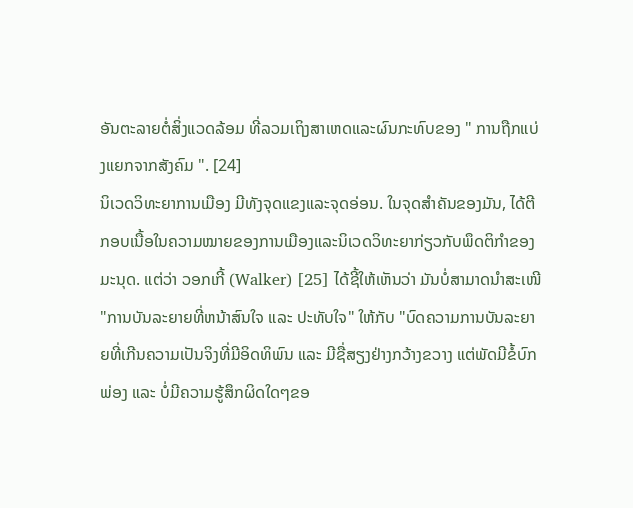ອັນຕະລາຍຕໍ່ສິ່ງແວດລ້ອມ ທີ່ລວມເຖິງສາເຫດແລະຜົນກະທົບຂອງ " ການຖືກແບ່ງແຍກຈາກສັງຄົມ ". [24]
ນິເວດວິທະຍາການເມືອງ ມີທັງຈຸດແຂງແລະຈຸດອ່ອນ. ໃນຈຸດສຳຄັນຂອງມັນ, ໄດ້ຕີກອບເນື້ອໃນຄວາມໝາຍຂອງການເມືອງແລະນິເວດວິທະຍາກ່ຽວກັບພຶດຕິກໍາຂອງມະນຸດ. ແຕ່ວ່າ ວອກເກີ້ (Walker) [25] ໄດ້ຊີ້ໃຫ້ເຫັນວ່າ ມັນບໍ່ສາມາດນຳສະເໜີ "ການບັນລະຍາຍທີ່ຫນ້າສົນໃຈ ແລະ ປະທັບໃຈ" ໃຫ້ກັບ "ບົດຄວາມການບັນລະຍາຍທີ່ເກີນຄວາມເປັນຈິງທີ່ມີອິດທິພົນ ແລະ ມີຊື່ສຽງຢ່າງກວ້າງຂວາງ ແຕ່ພັດມີຂໍ້ບົກພ່ອງ ແລະ ບໍ່ມີຄວາມຮູ້ສຶກຜິດໃດໆຂອ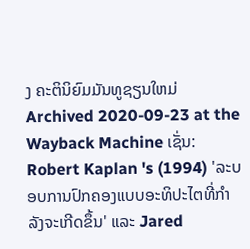ງ ຄະຕິນິຍົມມັນທູຊຽນໃຫມ່ Archived 2020-09-23 at the Wayback Machine ເຊັ່ນ: Robert Kaplan 's (1994) 'ລະບອບການປົກຄອງແບບອະທິປະໄຕທີ່ກຳລັງຈະເກີດຂຶ້ນ' ແລະ Jared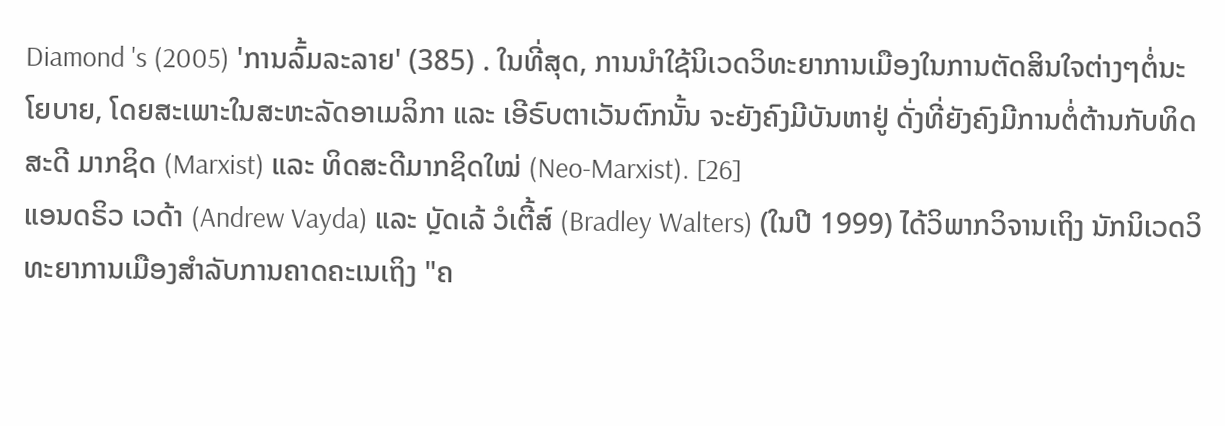Diamond 's (2005) 'ການລົ້ມລະລາຍ' (385) . ໃນທີ່ສຸດ, ການນໍາໃຊ້ນິເວດວິທະຍາການເມືອງໃນການຕັດສິນໃຈຕ່າງໆຕໍ່ນະໂຍບາຍ, ໂດຍສະເພາະໃນສະຫະລັດອາເມລິກາ ແລະ ເອີຣົບຕາເວັນຕົກນັ້ນ ຈະຍັງຄົງມີບັນຫາຢູ່ ດັ່ງທີ່ຍັງຄົງມີການຕໍ່ຕ້ານກັບທິດສະດີ ມາກຊິດ (Marxist) ແລະ ທິດສະດີມາກຊິດໃໝ່ (Neo-Marxist). [26]
ແອນດຣິວ ເວດ້າ (Andrew Vayda) ແລະ ບຼັດເລ້ ວໍເຕີ້ສ໌ (Bradley Walters) (ໃນປີ 1999) ໄດ້ວິພາກວິຈານເຖິງ ນັກນິເວດວິທະຍາການເມືອງສໍາລັບການຄາດຄະເນເຖິງ "ຄ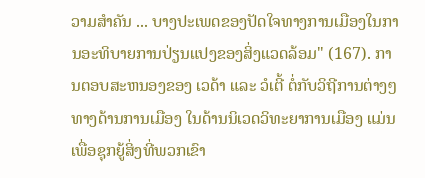ວາມສໍາຄັນ ... ບາງປະເພດຂອງປັດໃຈທາງການເມືອງໃນການອະທິບາຍການປ່ຽນແປງຂອງສິ່ງແວດລ້ອມ" (167). ການຕອບສະຫນອງຂອງ ເວດ້າ ແລະ ວໍເຕີ້ ຕໍ່ກັບວິຖີການຕ່າງໆ ທາງດ້ານການເມືອງ ໃນດ້ານນິເວດວິທະຍາການເມືອງ ແມ່ນເພື່ອຊຸກຍູ້ສິ່ງທີ່ພວກເຂົາ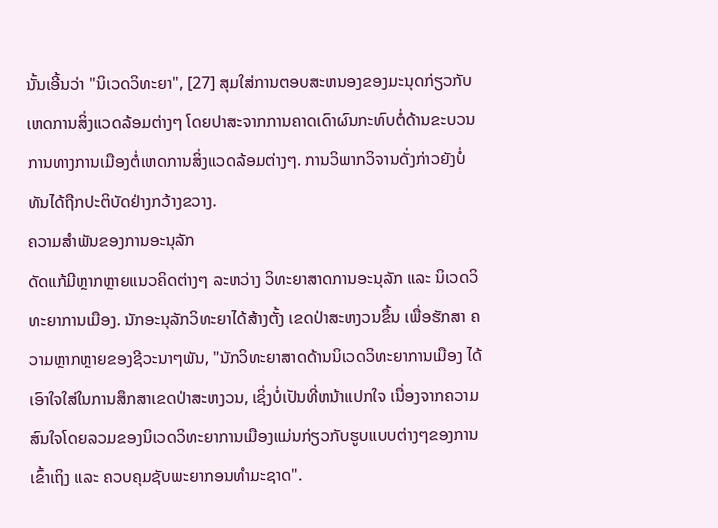ນັ້ນເອີ້ນວ່າ "ນິເວດວິທະຍາ", [27] ສຸມໃສ່ການຕອບສະຫນອງຂອງມະນຸດກ່ຽວກັບເຫດການສິ່ງແວດລ້ອມຕ່າງໆ ໂດຍປາສະຈາກການຄາດເດົາຜົນກະທົບຕໍ່ດ້ານຂະບວນການທາງການເມືອງຕໍ່ເຫດການສິ່ງແວດລ້ອມຕ່າງໆ. ການວິພາກວິຈານດັ່ງກ່າວຍັງບໍ່ທັນໄດ້ຖືກປະຕິບັດຢ່າງກວ້າງຂວາງ.
ຄວາມສໍາພັນຂອງການອະນຸລັກ
ດັດແກ້ມີຫຼາກຫຼາຍແນວຄິດຕ່າງໆ ລະຫວ່າງ ວິທະຍາສາດການອະນຸລັກ ແລະ ນິເວດວິທະຍາການເມືອງ. ນັກອະນຸລັກວິທະຍາໄດ້ສ້າງຕັ້ງ ເຂດປ່າສະຫງວນຂຶ້ນ ເພື່ອຮັກສາ ຄວາມຫຼາກຫຼາຍຂອງຊີວະນາໆພັນ, "ນັກວິທະຍາສາດດ້ານນິເວດວິທະຍາການເມືອງ ໄດ້ເອົາໃຈໃສ່ໃນການສຶກສາເຂດປ່າສະຫງວນ, ເຊິ່ງບໍ່ເປັນທີ່ຫນ້າແປກໃຈ ເນື່ອງຈາກຄວາມສົນໃຈໂດຍລວມຂອງນິເວດວິທະຍາການເມືອງແມ່ນກ່ຽວກັບຮູບແບບຕ່າງໆຂອງການເຂົ້າເຖິງ ແລະ ຄວບຄຸມຊັບພະຍາກອນທຳມະຊາດ".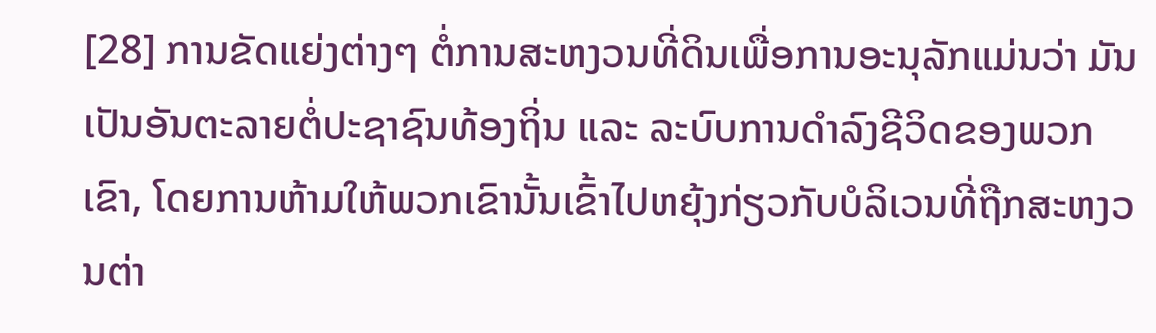[28] ການຂັດແຍ່ງຕ່າງໆ ຕໍ່ການສະຫງວນທີ່ດິນເພື່ອການອະນຸລັກແມ່ນວ່າ ມັນເປັນອັນຕະລາຍຕໍ່ປະຊາຊົນທ້ອງຖິ່ນ ແລະ ລະບົບການດໍາລົງຊີວິດຂອງພວກເຂົາ, ໂດຍການຫ້າມໃຫ້ພວກເຂົານັ້ນເຂົ້າໄປຫຍຸ້ງກ່ຽວກັບບໍລິເວນທີ່ຖືກສະຫງວນຕ່າ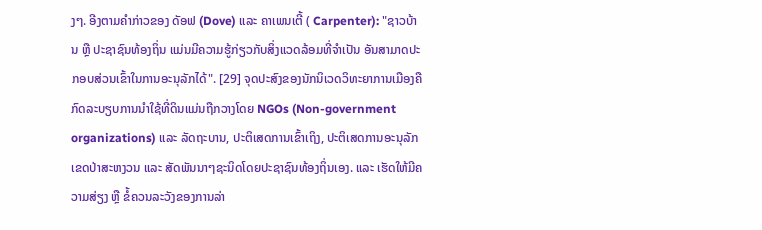ງໆ. ອີງຕາມຄຳກ່າວຂອງ ດັອຟ (Dove) ແລະ ຄາເພນເຕີ້ ( Carpenter): "ຊາວບ້ານ ຫຼື ປະຊາຊົນທ້ອງຖິ່ນ ແມ່ນມີຄວາມຮູ້ກ່ຽວກັບສິ່ງແວດລ້ອມທີ່ຈຳເປັນ ອັນສາມາດປະກອບສ່ວນເຂົ້າໃນການອະນຸລັກໄດ້". [29] ຈຸດປະສົງຂອງນັກນິເວດວິທະຍາການເມືອງຄື ກົດລະບຽບການນໍາໃຊ້ທີ່ດິນແມ່ນຖືກວາງໂດຍ NGOs (Non-government organizations) ແລະ ລັດຖະບານ, ປະຕິເສດການເຂົ້າເຖິງ, ປະຕິເສດການອະນຸລັກເຂດປ່າສະຫງວນ ແລະ ສັດພັນນາໆຊະນິດໂດຍປະຊາຊົນທ້ອງຖິ່ນເອງ. ແລະ ເຮັດໃຫ້ມີຄວາມສ່ຽງ ຫຼື ຂໍ້ຄວນລະວັງຂອງການລ່າ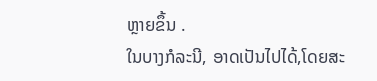ຫຼາຍຂຶ້ນ .
ໃນບາງກໍລະນີ, ອາດເປັນໄປໄດ້,ໂດຍສະ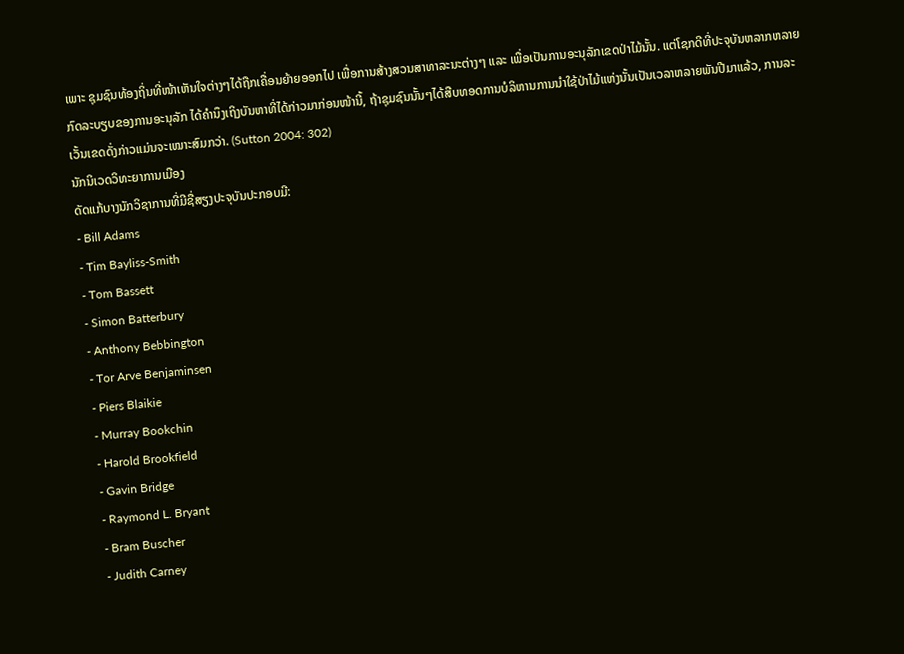ເພາະ ຊຸມຊົນທ້ອງຖິ່ນທີ່ໜ້າເຫັນໃຈຕ່າງໆໄດ້ຖືກເຄື່ອນຍ້າຍອອກໄປ ເພື່ອການສ້າງສວນສາທາລະນະຕ່າງໆ ແລະ ເພື່ອເປັນການອະນຸລັກເຂດປ່າໄມ້ນັ້ນ. ແຕ່ໂຊກດີທີ່ປະຈຸບັນຫລາກຫລາຍກົດລະບຽບຂອງການອະນຸລັກ ໄດ້ຄຳນຶງເຖິງບັນຫາທີ່ໄດ້ກ່າວມາກ່ອນໜ້ານີ້, ຖ້າຊຸມຊົນນັ້ນໆໄດ້ສືບທອດການບໍລິຫານການນຳໃຊ້ປ່າໄມ້ແຫ່ງນັ້ນເປັນເວລາຫລາຍພັນປີມາແລ້ວ, ການລະເວັ້ນເຂດດັ່ງກ່າວແມ່ນຈະເໝາະສົມກວ່າ. (Sutton 2004: 302)
ນັກນິເວດວິທະຍາການເມືອງ
ດັດແກ້ບາງນັກວິຊາການທີ່ມີຊື່ສຽງປະຈຸບັນປະກອບມີ:
- Bill Adams
- Tim Bayliss-Smith
- Tom Bassett
- Simon Batterbury
- Anthony Bebbington
- Tor Arve Benjaminsen
- Piers Blaikie
- Murray Bookchin
- Harold Brookfield
- Gavin Bridge
- Raymond L. Bryant
- Bram Buscher
- Judith Carney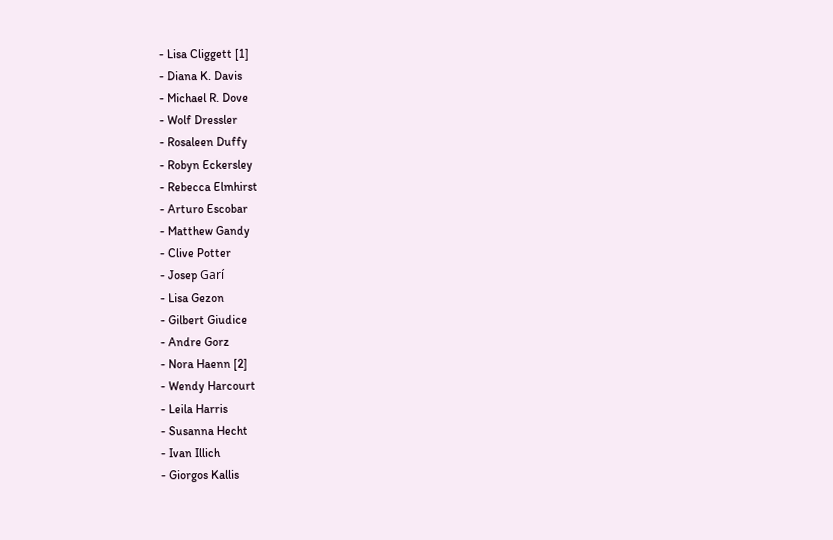- Lisa Cliggett [1]
- Diana K. Davis
- Michael R. Dove
- Wolf Dressler
- Rosaleen Duffy
- Robyn Eckersley
- Rebecca Elmhirst
- Arturo Escobar
- Matthew Gandy
- Clive Potter
- Josep Garí
- Lisa Gezon
- Gilbert Giudice
- Andre Gorz
- Nora Haenn [2]
- Wendy Harcourt
- Leila Harris
- Susanna Hecht
- Ivan Illich
- Giorgos Kallis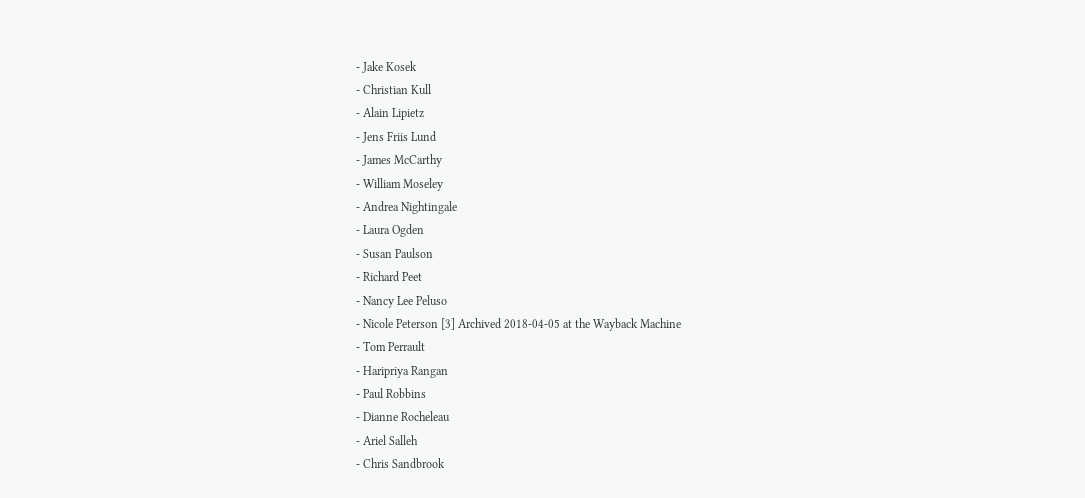- Jake Kosek
- Christian Kull
- Alain Lipietz
- Jens Friis Lund
- James McCarthy
- William Moseley
- Andrea Nightingale
- Laura Ogden
- Susan Paulson
- Richard Peet
- Nancy Lee Peluso
- Nicole Peterson [3] Archived 2018-04-05 at the Wayback Machine
- Tom Perrault
- Haripriya Rangan
- Paul Robbins
- Dianne Rocheleau
- Ariel Salleh
- Chris Sandbrook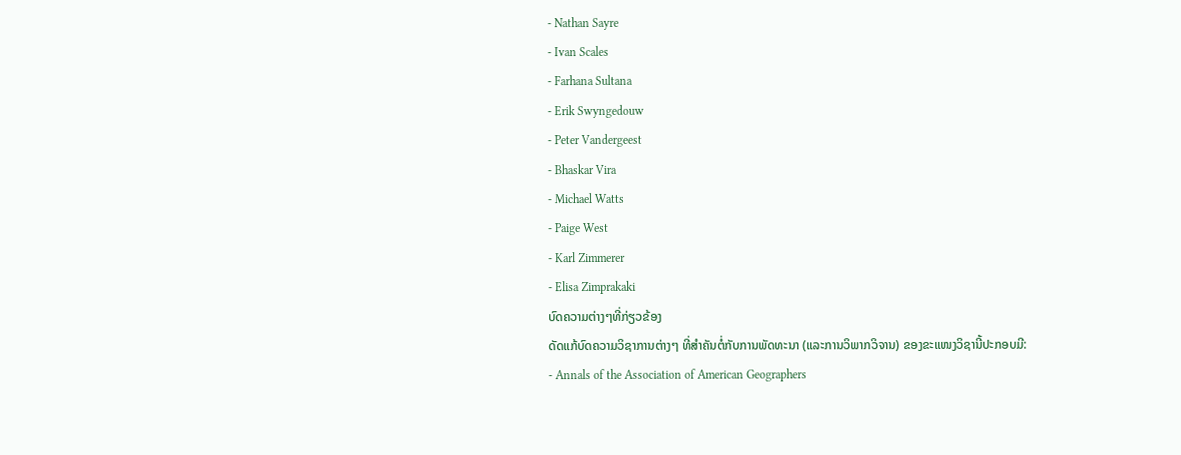- Nathan Sayre
- Ivan Scales
- Farhana Sultana
- Erik Swyngedouw
- Peter Vandergeest
- Bhaskar Vira
- Michael Watts
- Paige West
- Karl Zimmerer
- Elisa Zimprakaki
ບົດຄວາມຕ່າງໆທີ່ກ່ຽວຂ້ອງ
ດັດແກ້ບົດຄວາມວິຊາການຕ່າງໆ ທີ່ສໍາຄັນຕໍ່ກັບການພັດທະນາ (ແລະການວິພາກວິຈານ) ຂອງຂະແໜງວິຊານີ້ປະກອບມີ:
- Annals of the Association of American Geographers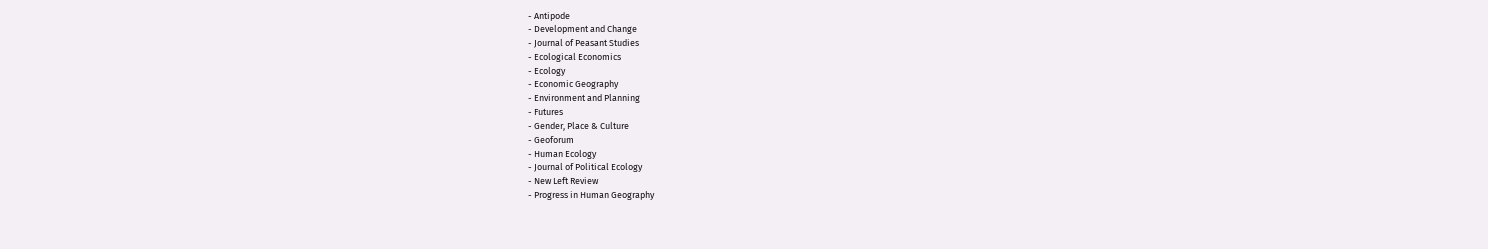- Antipode
- Development and Change
- Journal of Peasant Studies
- Ecological Economics
- Ecology
- Economic Geography
- Environment and Planning
- Futures
- Gender, Place & Culture
- Geoforum
- Human Ecology
- Journal of Political Ecology
- New Left Review
- Progress in Human Geography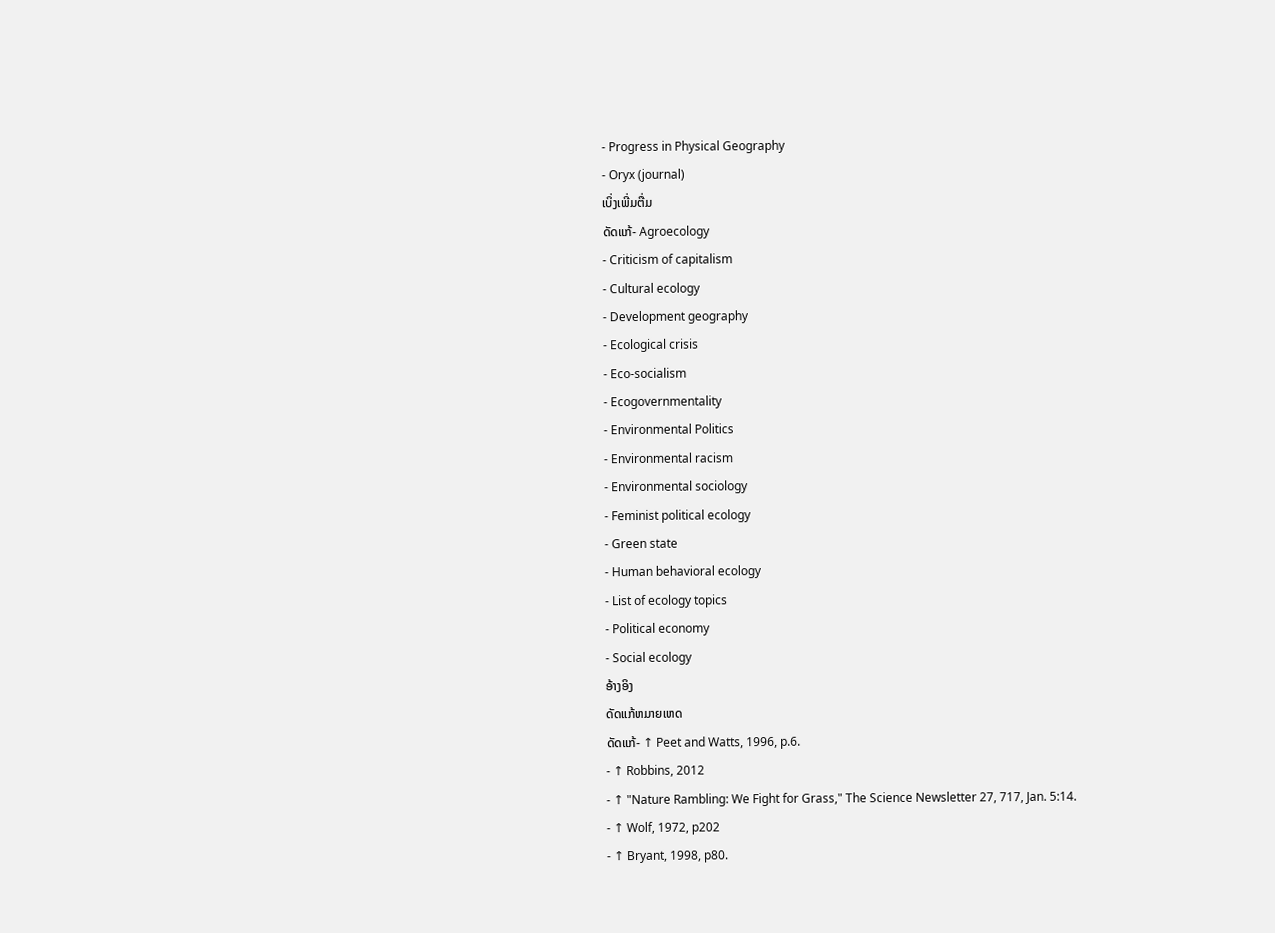- Progress in Physical Geography
- Oryx (journal)
ເບິ່ງເພີ່ມຕື່ມ
ດັດແກ້- Agroecology
- Criticism of capitalism
- Cultural ecology
- Development geography
- Ecological crisis
- Eco-socialism
- Ecogovernmentality
- Environmental Politics
- Environmental racism
- Environmental sociology
- Feminist political ecology
- Green state
- Human behavioral ecology
- List of ecology topics
- Political economy
- Social ecology
ອ້າງອິງ
ດັດແກ້ຫມາຍເຫດ
ດັດແກ້- ↑ Peet and Watts, 1996, p.6.
- ↑ Robbins, 2012
- ↑ "Nature Rambling: We Fight for Grass," The Science Newsletter 27, 717, Jan. 5:14.
- ↑ Wolf, 1972, p202
- ↑ Bryant, 1998, p80.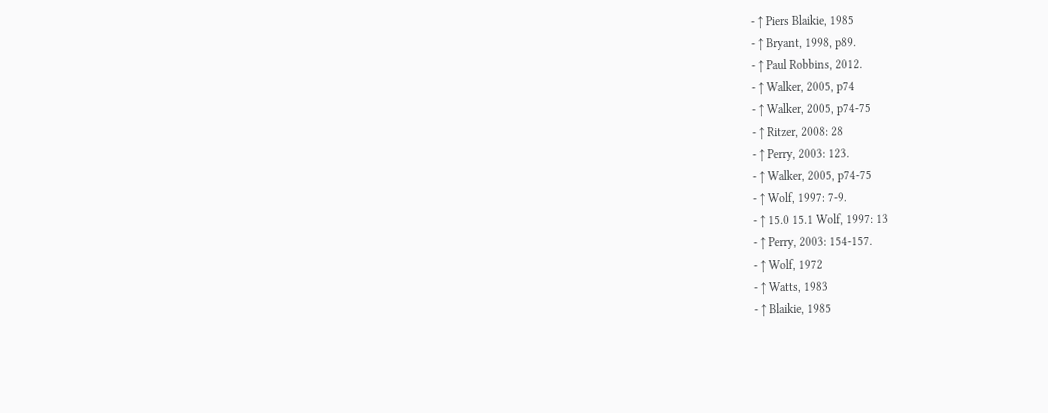- ↑ Piers Blaikie, 1985
- ↑ Bryant, 1998, p89.
- ↑ Paul Robbins, 2012.
- ↑ Walker, 2005, p74
- ↑ Walker, 2005, p74-75
- ↑ Ritzer, 2008: 28
- ↑ Perry, 2003: 123.
- ↑ Walker, 2005, p74-75
- ↑ Wolf, 1997: 7-9.
- ↑ 15.0 15.1 Wolf, 1997: 13
- ↑ Perry, 2003: 154-157.
- ↑ Wolf, 1972
- ↑ Watts, 1983
- ↑ Blaikie, 1985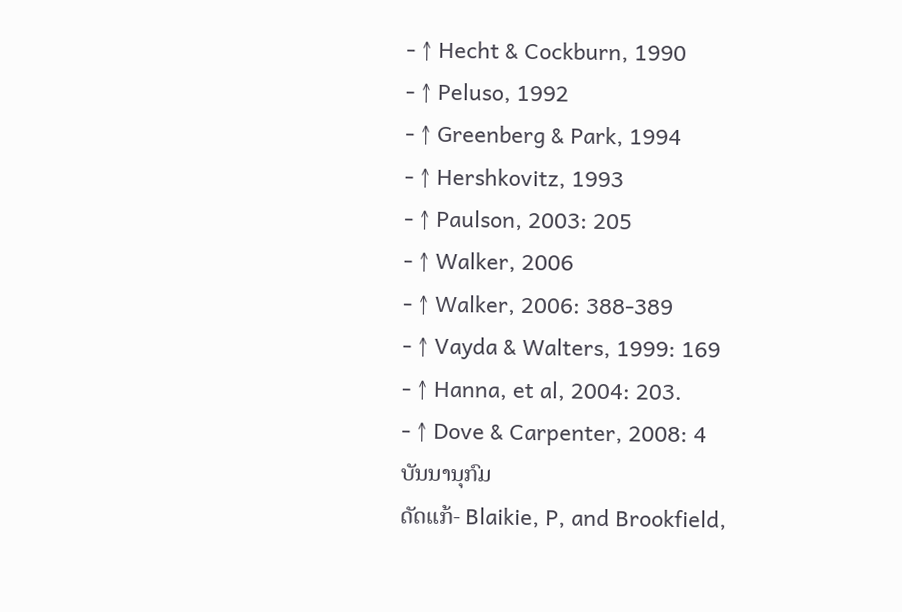- ↑ Hecht & Cockburn, 1990
- ↑ Peluso, 1992
- ↑ Greenberg & Park, 1994
- ↑ Hershkovitz, 1993
- ↑ Paulson, 2003: 205
- ↑ Walker, 2006
- ↑ Walker, 2006: 388-389
- ↑ Vayda & Walters, 1999: 169
- ↑ Hanna, et al, 2004: 203.
- ↑ Dove & Carpenter, 2008: 4
ບັນນານຸກົມ
ດັດແກ້- Blaikie, P, and Brookfield,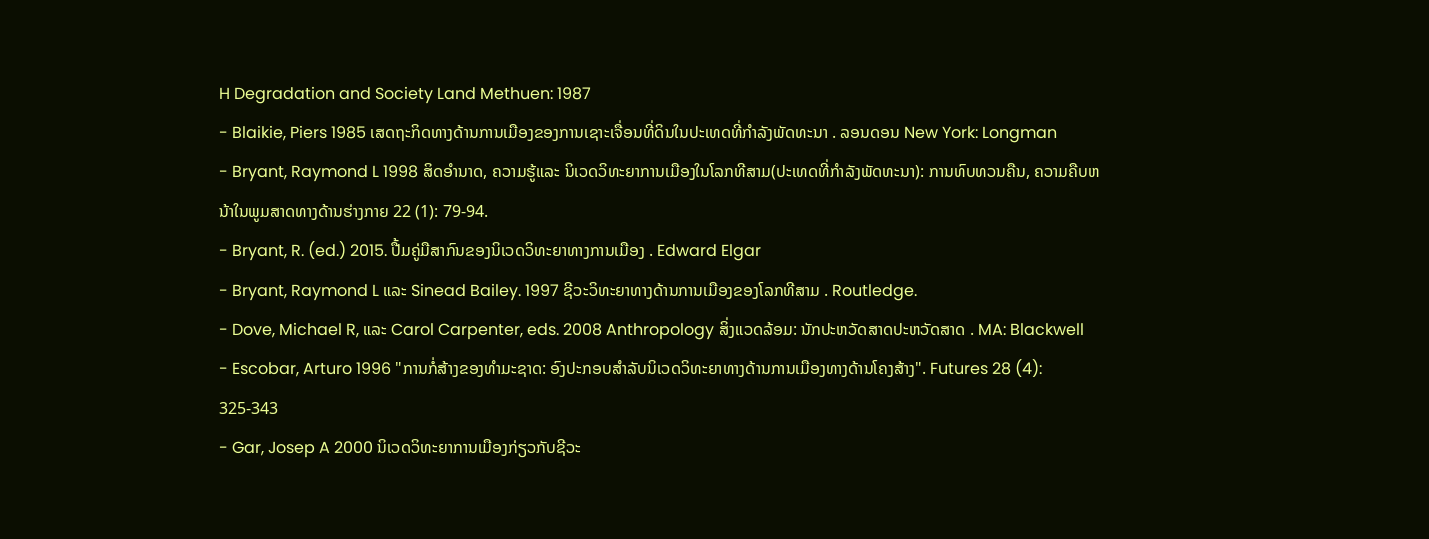H Degradation and Society Land Methuen: 1987
- Blaikie, Piers 1985 ເສດຖະກິດທາງດ້ານການເມືອງຂອງການເຊາະເຈື່ອນທີ່ດິນໃນປະເທດທີ່ກໍາລັງພັດທະນາ . ລອນດອນ New York: Longman
- Bryant, Raymond L 1998 ສິດອຳນາດ, ຄວາມຮູ້ແລະ ນິເວດວິທະຍາການເມືອງໃນໂລກທີສາມ(ປະເທດທີ່ກຳລັງພັດທະນາ): ການທົບທວນຄືນ, ຄວາມຄືບຫນ້າໃນພູມສາດທາງດ້ານຮ່າງກາຍ 22 (1): 79-94.
- Bryant, R. (ed.) 2015. ປື້ມຄູ່ມືສາກົນຂອງນິເວດວິທະຍາທາງການເມືອງ . Edward Elgar
- Bryant, Raymond L ແລະ Sinead Bailey. 1997 ຊີວະວິທະຍາທາງດ້ານການເມືອງຂອງໂລກທີສາມ . Routledge.
- Dove, Michael R, ແລະ Carol Carpenter, eds. 2008 Anthropology ສິ່ງແວດລ້ອມ: ນັກປະຫວັດສາດປະຫວັດສາດ . MA: Blackwell
- Escobar, Arturo 1996 "ການກໍ່ສ້າງຂອງທໍາມະຊາດ: ອົງປະກອບສໍາລັບນິເວດວິທະຍາທາງດ້ານການເມືອງທາງດ້ານໂຄງສ້າງ". Futures 28 (4): 325-343
- Gar, Josep A 2000 ນິເວດວິທະຍາການເມືອງກ່ຽວກັບຊີວະ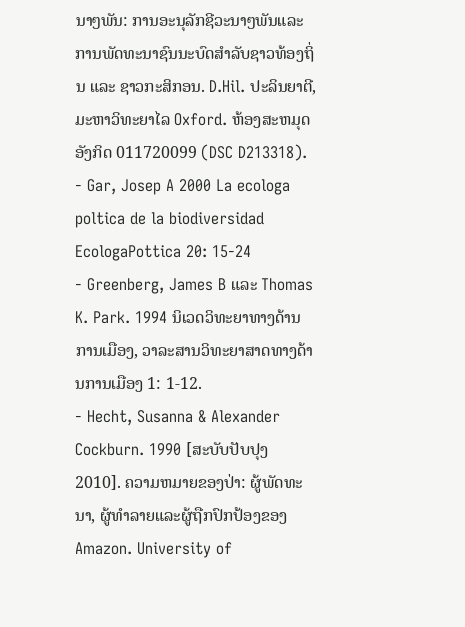ນາໆພັນ: ການອະນຸລັກຊີວະນາໆພັນແລະການພັດທະນາຊົນນະບົດສຳລັບຊາວທ້ອງຖິ່ນ ແລະ ຊາວກະສິກອນ. D.Hil. ປະລິນຍາຕີ, ມະຫາວິທະຍາໄລ Oxford. ຫ້ອງສະຫມຸດອັງກິດ 011720099 (DSC D213318).
- Gar, Josep A 2000 La ecologa poltica de la biodiversidad EcologaPottica 20: 15-24
- Greenberg, James B ແລະ Thomas K. Park. 1994 ນິເວດວິທະຍາທາງດ້ານການເມືອງ, ວາລະສານວິທະຍາສາດທາງດ້ານການເມືອງ 1: 1-12.
- Hecht, Susanna & Alexander Cockburn. 1990 [ສະບັບປັບປຸງ 2010]. ຄວາມຫມາຍຂອງປ່າ: ຜູ້ພັດທະນາ, ຜູ້ທໍາລາຍແລະຜູ້ຖືກປົກປ້ອງຂອງ Amazon. University of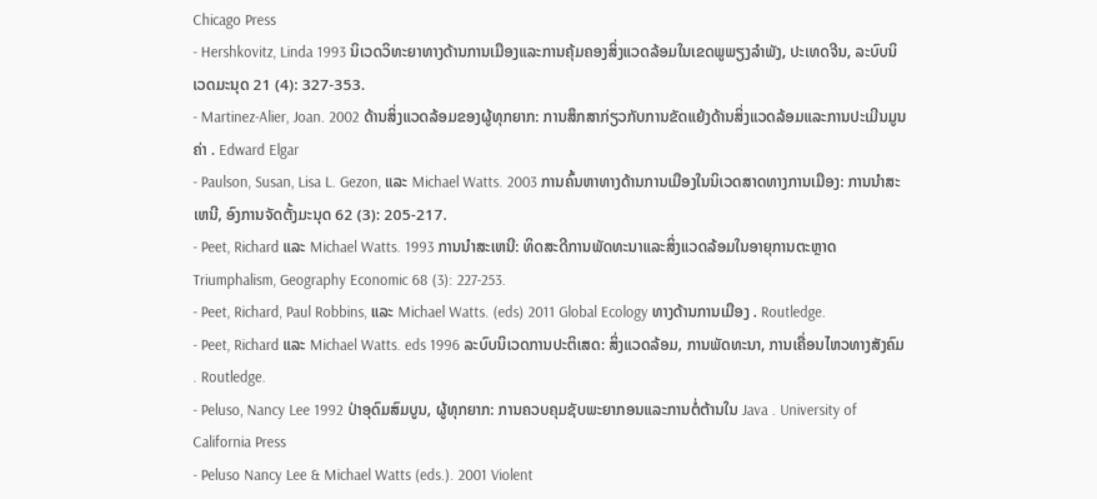Chicago Press
- Hershkovitz, Linda 1993 ນິເວດວິທະຍາທາງດ້ານການເມືອງແລະການຄຸ້ມຄອງສິ່ງແວດລ້ອມໃນເຂດພູພຽງລໍາພັງ, ປະເທດຈີນ, ລະບົບນິເວດມະນຸດ 21 (4): 327-353.
- Martinez-Alier, Joan. 2002 ດ້ານສິ່ງແວດລ້ອມຂອງຜູ້ທຸກຍາກ: ການສຶກສາກ່ຽວກັບການຂັດແຍ້ງດ້ານສິ່ງແວດລ້ອມແລະການປະເມີນມູນຄ່າ . Edward Elgar
- Paulson, Susan, Lisa L. Gezon, ແລະ Michael Watts. 2003 ການຄົ້ນຫາທາງດ້ານການເມືອງໃນນິເວດສາດທາງການເມືອງ: ການນໍາສະເຫນີ, ອົງການຈັດຕັ້ງມະນຸດ 62 (3): 205-217.
- Peet, Richard ແລະ Michael Watts. 1993 ການນໍາສະເຫນີ: ທິດສະດີການພັດທະນາແລະສິ່ງແວດລ້ອມໃນອາຍຸການຕະຫຼາດ Triumphalism, Geography Economic 68 (3): 227-253.
- Peet, Richard, Paul Robbins, ແລະ Michael Watts. (eds) 2011 Global Ecology ທາງດ້ານການເມືອງ . Routledge.
- Peet, Richard ແລະ Michael Watts. eds 1996 ລະບົບນິເວດການປະຕິເສດ: ສິ່ງແວດລ້ອມ, ການພັດທະນາ, ການເຄື່ອນໄຫວທາງສັງຄົມ . Routledge.
- Peluso, Nancy Lee 1992 ປ່າອຸດົມສົມບູນ, ຜູ້ທຸກຍາກ: ການຄວບຄຸມຊັບພະຍາກອນແລະການຕໍ່ຕ້ານໃນ Java . University of California Press
- Peluso Nancy Lee & Michael Watts (eds.). 2001 Violent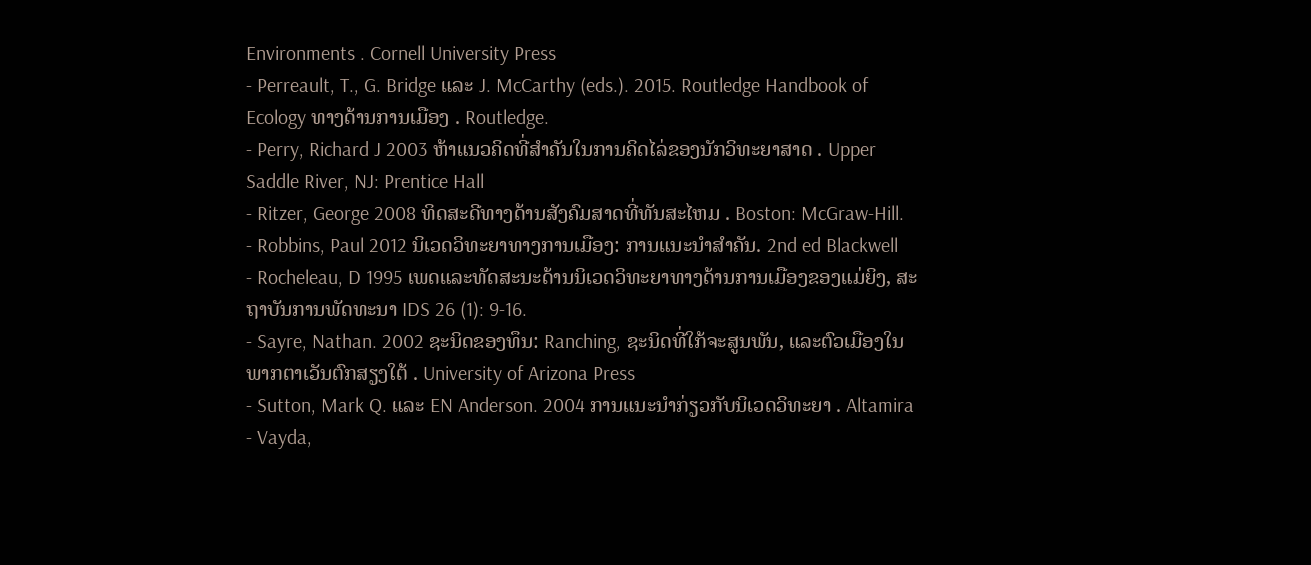Environments . Cornell University Press
- Perreault, T., G. Bridge ແລະ J. McCarthy (eds.). 2015. Routledge Handbook of Ecology ທາງດ້ານການເມືອງ . Routledge.
- Perry, Richard J 2003 ຫ້າແນວຄິດທີ່ສໍາຄັນໃນການຄິດໄລ່ຂອງນັກວິທະຍາສາດ . Upper Saddle River, NJ: Prentice Hall
- Ritzer, George 2008 ທິດສະດີທາງດ້ານສັງຄົມສາດທີ່ທັນສະໄຫມ . Boston: McGraw-Hill.
- Robbins, Paul 2012 ນິເວດວິທະຍາທາງການເມືອງ: ການແນະນໍາສໍາຄັນ. 2nd ed Blackwell
- Rocheleau, D 1995 ເພດແລະທັດສະນະດ້ານນິເວດວິທະຍາທາງດ້ານການເມືອງຂອງແມ່ຍິງ, ສະຖາບັນການພັດທະນາ IDS 26 (1): 9-16.
- Sayre, Nathan. 2002 ຊະນິດຂອງທຶນ: Ranching, ຊະນິດທີ່ໃກ້ຈະສູນພັນ, ແລະຕົວເມືອງໃນພາກຕາເວັນຕົກສຽງໃຕ້ . University of Arizona Press
- Sutton, Mark Q. ແລະ EN Anderson. 2004 ການແນະນໍາກ່ຽວກັບນິເວດວິທະຍາ . Altamira
- Vayda,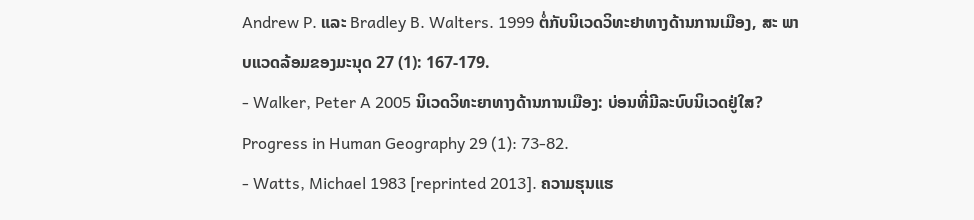Andrew P. ແລະ Bradley B. Walters. 1999 ຕໍ່ກັບນິເວດວິທະຢາທາງດ້ານການເມືອງ, ສະ ພາບແວດລ້ອມຂອງມະນຸດ 27 (1): 167-179.
- Walker, Peter A 2005 ນິເວດວິທະຍາທາງດ້ານການເມືອງ: ບ່ອນທີ່ມີລະບົບນິເວດຢູ່ໃສ? Progress in Human Geography 29 (1): 73-82.
- Watts, Michael 1983 [reprinted 2013]. ຄວາມຮຸນແຮ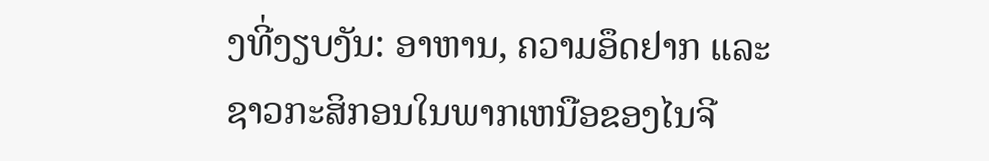ງທີ່ງຽບງັນ: ອາຫານ, ຄວາມອຶດຢາກ ແລະ ຊາວກະສິກອນໃນພາກເຫນືອຂອງໄນຈີ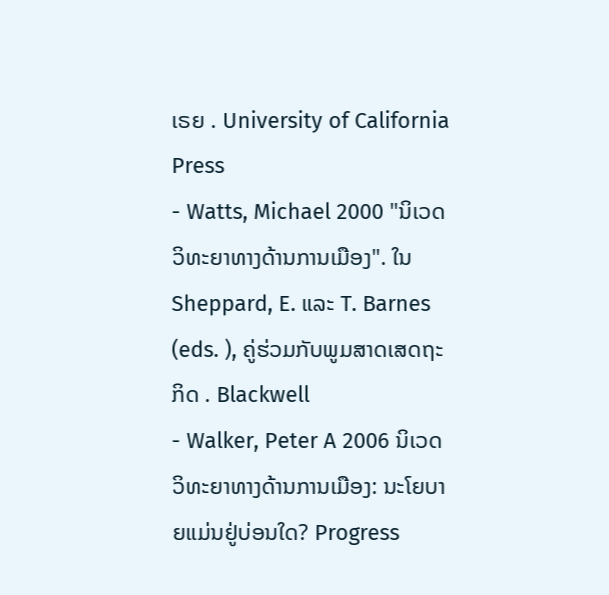ເຣຍ . University of California Press
- Watts, Michael 2000 "ນິເວດວິທະຍາທາງດ້ານການເມືອງ". ໃນ Sheppard, E. ແລະ T. Barnes (eds. ), ຄູ່ຮ່ວມກັບພູມສາດເສດຖະກິດ . Blackwell
- Walker, Peter A 2006 ນິເວດວິທະຍາທາງດ້ານການເມືອງ: ນະໂຍບາຍແມ່ນຢູ່ບ່ອນໃດ? Progress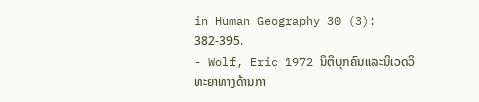in Human Geography 30 (3): 382-395.
- Wolf, Eric 1972 ນິຕິບຸກຄົນແລະນິເວດວິທະຍາທາງດ້ານກາ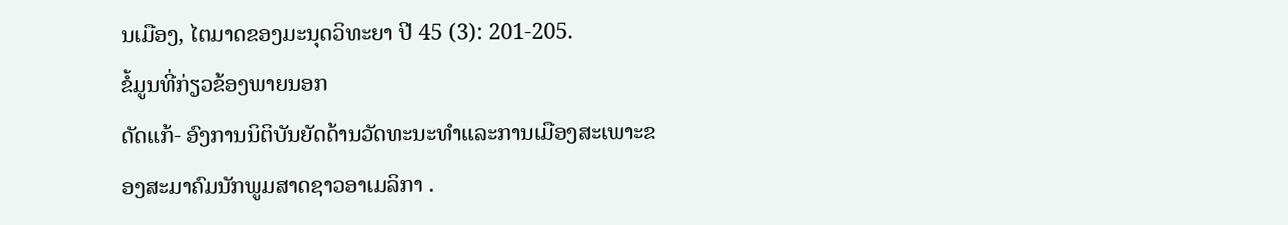ນເມືອງ, ໄຕມາດຂອງມະນຸດວິທະຍາ ປີ 45 (3): 201-205.
ຂໍ້ມູນທີ່ກ່ຽວຂ້ອງພາຍນອກ
ດັດແກ້- ອົງການນິຕິບັນຍັດດ້ານວັດທະນະທໍາແລະການເມືອງສະເພາະຂອງສະມາຄົມນັກພູມສາດຊາວອາເມລິກາ .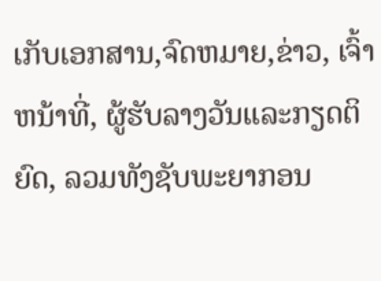ເກັບເອກສານ,ຈົດຫມາຍ,ຂ່າວ, ເຈົ້າຫນ້າທີ່, ຜູ້ຮັບລາງວັນແລະກຽດຕິຍົດ, ລວມທັງຊັບພະຍາກອນ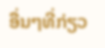ອື່ນໆທີ່ກ່ຽວ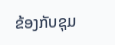ຂ້ອງກັບຊຸມ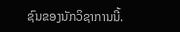ຊົນຂອງນັກວິຊາການນີ້.